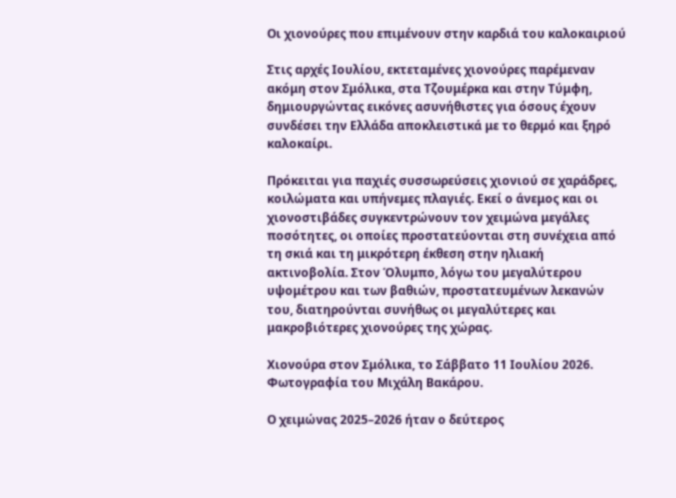Οι χιονούρες που επιμένουν στην καρδιά του καλοκαιριού

Στις αρχές Ιουλίου, εκτεταμένες χιονούρες παρέμεναν ακόμη στον Σμόλικα, στα Τζουμέρκα και στην Τύμφη, δημιουργώντας εικόνες ασυνήθιστες για όσους έχουν συνδέσει την Ελλάδα αποκλειστικά με το θερμό και ξηρό καλοκαίρι.

Πρόκειται για παχιές συσσωρεύσεις χιονιού σε χαράδρες, κοιλώματα και υπήνεμες πλαγιές. Εκεί ο άνεμος και οι χιονοστιβάδες συγκεντρώνουν τον χειμώνα μεγάλες ποσότητες, οι οποίες προστατεύονται στη συνέχεια από τη σκιά και τη μικρότερη έκθεση στην ηλιακή ακτινοβολία. Στον Όλυμπο, λόγω του μεγαλύτερου υψομέτρου και των βαθιών, προστατευμένων λεκανών του, διατηρούνται συνήθως οι μεγαλύτερες και μακροβιότερες χιονούρες της χώρας.

Χιονούρα στον Σμόλικα, το Σάββατο 11 Ιουλίου 2026. Φωτογραφία του Μιχάλη Βακάρου.

Ο χειμώνας 2025–2026 ήταν ο δεύτερος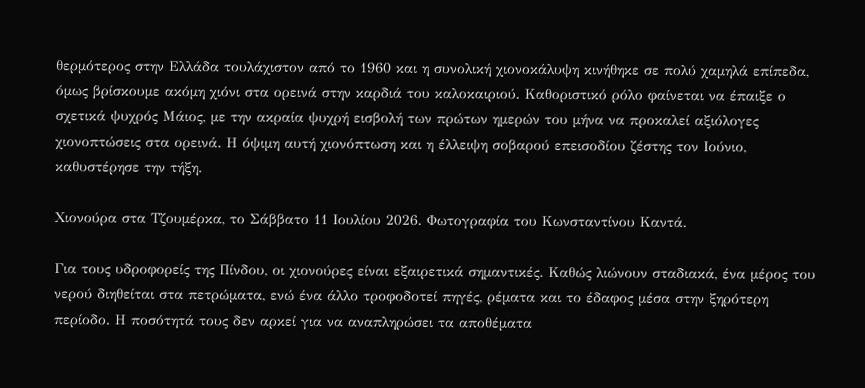θερμότερος στην Ελλάδα τουλάχιστον από το 1960 και η συνολική χιονοκάλυψη κινήθηκε σε πολύ χαμηλά επίπεδα, όμως βρίσκουμε ακόμη χιόνι στα ορεινά στην καρδιά του καλοκαιριού. Καθοριστικό ρόλο φαίνεται να έπαιξε ο σχετικά ψυχρός Μάιος, με την ακραία ψυχρή εισβολή των πρώτων ημερών του μήνα να προκαλεί αξιόλογες χιονοπτώσεις στα ορεινά. Η όψιμη αυτή χιονόπτωση και η έλλειψη σοβαρού επεισοδίου ζέστης τον Ιούνιο, καθυστέρησε την τήξη.

Χιονούρα στα Τζουμέρκα, το Σάββατο 11 Ιουλίου 2026. Φωτογραφία του Κωνσταντίνου Καντά.

Για τους υδροφορείς της Πίνδου, οι χιονούρες είναι εξαιρετικά σημαντικές. Καθώς λιώνουν σταδιακά, ένα μέρος του νερού διηθείται στα πετρώματα, ενώ ένα άλλο τροφοδοτεί πηγές, ρέματα και το έδαφος μέσα στην ξηρότερη περίοδο. Η ποσότητά τους δεν αρκεί για να αναπληρώσει τα αποθέματα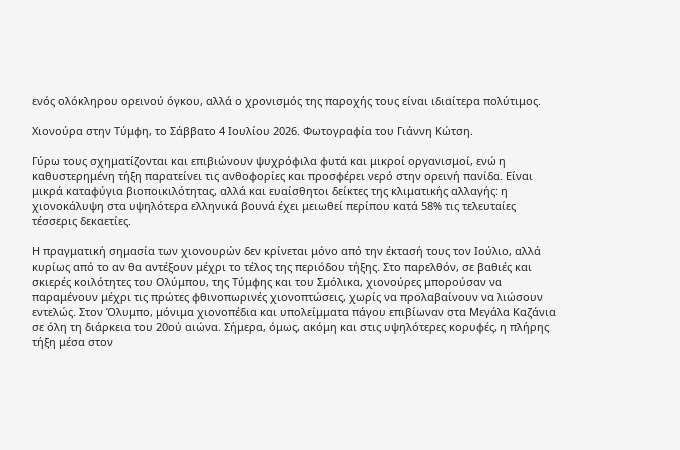ενός ολόκληρου ορεινού όγκου, αλλά ο χρονισμός της παροχής τους είναι ιδιαίτερα πολύτιμος.

Χιονούρα στην Τύμφη, το Σάββατο 4 Ιουλίου 2026. Φωτογραφία του Γιάννη Κώτση.

Γύρω τους σχηματίζονται και επιβιώνουν ψυχρόφιλα φυτά και μικροί οργανισμοί, ενώ η καθυστερημένη τήξη παρατείνει τις ανθοφορίες και προσφέρει νερό στην ορεινή πανίδα. Είναι μικρά καταφύγια βιοποικιλότητας, αλλά και ευαίσθητοι δείκτες της κλιματικής αλλαγής: η χιονοκάλυψη στα υψηλότερα ελληνικά βουνά έχει μειωθεί περίπου κατά 58% τις τελευταίες τέσσερις δεκαετίες.

Η πραγματική σημασία των χιονουρών δεν κρίνεται μόνο από την έκτασή τους τον Ιούλιο, αλλά κυρίως από το αν θα αντέξουν μέχρι το τέλος της περιόδου τήξης. Στο παρελθόν, σε βαθιές και σκιερές κοιλότητες του Ολύμπου, της Τύμφης και του Σμόλικα, χιονούρες μπορούσαν να παραμένουν μέχρι τις πρώτες φθινοπωρινές χιονοπτώσεις, χωρίς να προλαβαίνουν να λιώσουν εντελώς. Στον Όλυμπο, μόνιμα χιονοπέδια και υπολείμματα πάγου επιβίωναν στα Μεγάλα Καζάνια σε όλη τη διάρκεια του 20ού αιώνα. Σήμερα, όμως, ακόμη και στις υψηλότερες κορυφές, η πλήρης τήξη μέσα στον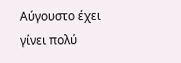Αύγουστο έχει γίνει πολύ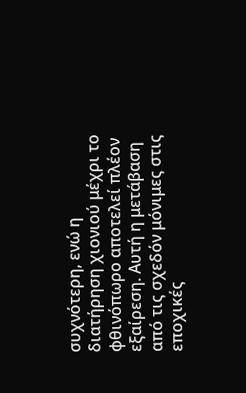συχνότερη, ενώ η διατήρηση χιονιού μέχρι το φθινόπωρο αποτελεί πλέον εξαίρεση. Αυτή η μετάβαση από τις σχεδόν μόνιμες στις εποχικές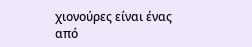χιονούρες είναι ένας από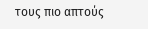τους πιο απτούς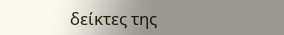δείκτες της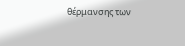θέρμανσης των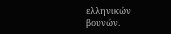ελληνικών βουνών.